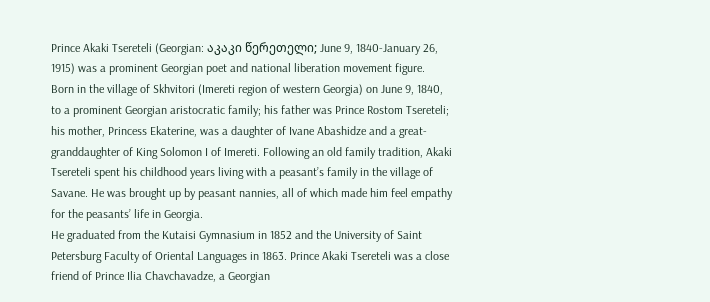Prince Akaki Tsereteli (Georgian: აკაკი წერეთელი; June 9, 1840-January 26, 1915) was a prominent Georgian poet and national liberation movement figure.
Born in the village of Skhvitori (Imereti region of western Georgia) on June 9, 1840, to a prominent Georgian aristocratic family; his father was Prince Rostom Tsereteli; his mother, Princess Ekaterine, was a daughter of Ivane Abashidze and a great-granddaughter of King Solomon I of Imereti. Following an old family tradition, Akaki Tsereteli spent his childhood years living with a peasant’s family in the village of Savane. He was brought up by peasant nannies, all of which made him feel empathy for the peasants’ life in Georgia.
He graduated from the Kutaisi Gymnasium in 1852 and the University of Saint Petersburg Faculty of Oriental Languages in 1863. Prince Akaki Tsereteli was a close friend of Prince Ilia Chavchavadze, a Georgian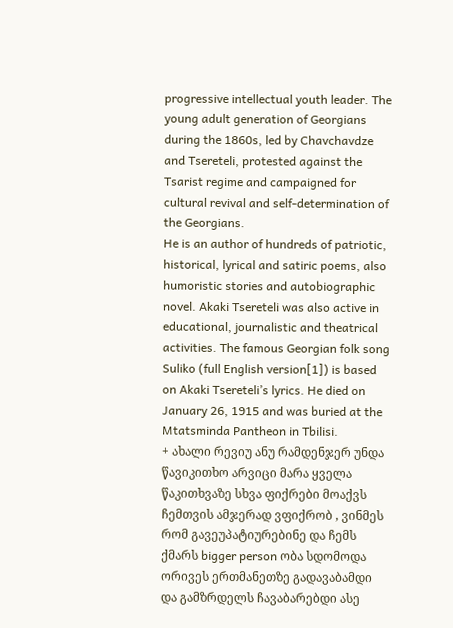progressive intellectual youth leader. The young adult generation of Georgians during the 1860s, led by Chavchavdze and Tsereteli, protested against the Tsarist regime and campaigned for cultural revival and self-determination of the Georgians.
He is an author of hundreds of patriotic, historical, lyrical and satiric poems, also humoristic stories and autobiographic novel. Akaki Tsereteli was also active in educational, journalistic and theatrical activities. The famous Georgian folk song Suliko (full English version[1]) is based on Akaki Tsereteli’s lyrics. He died on January 26, 1915 and was buried at the Mtatsminda Pantheon in Tbilisi.
+ ახალი რევიუ ანუ რამდენჯერ უნდა წავიკითხო არვიცი მარა ყველა წაკითხვაზე სხვა ფიქრები მოაქვს ჩემთვის ამჯერად ვფიქრობ , ვინმეს რომ გავეუპატიურებინე და ჩემს ქმარს bigger person ობა სდომოდა ორივეს ერთმანეთზე გადავაბამდი და გამზრდელს ჩავაბარებდი ასე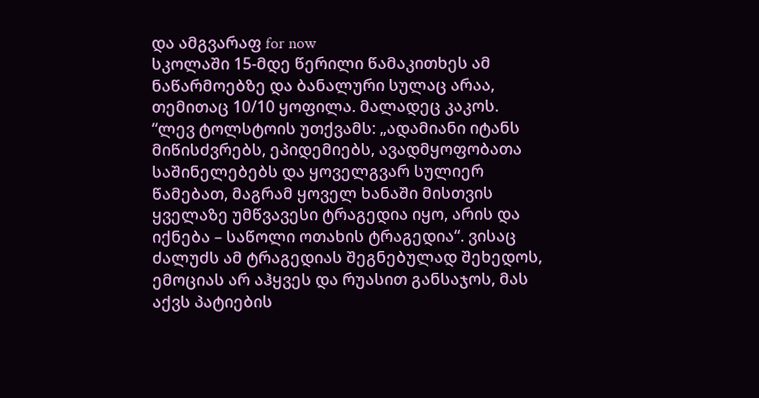და ამგვარაფ for now
სკოლაში 15-მდე წერილი წამაკითხეს ამ ნაწარმოებზე და ბანალური სულაც არაა, თემითაც 10/10 ყოფილა. მალადეც კაკოს.
“ლევ ტოლსტოის უთქვამს: „ადამიანი იტანს მიწისძვრებს, ეპიდემიებს, ავადმყოფობათა საშინელებებს და ყოველგვარ სულიერ წამებათ, მაგრამ ყოველ ხანაში მისთვის ყველაზე უმწვავესი ტრაგედია იყო, არის და იქნება – საწოლი ოთახის ტრაგედია“. ვისაც ძალუძს ამ ტრაგედიას შეგნებულად შეხედოს, ემოციას არ აჰყვეს და რუასით განსაჯოს, მას აქვს პატიების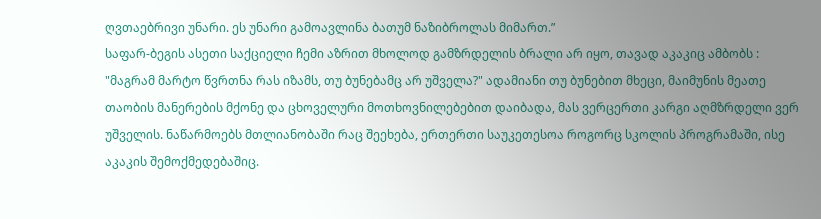ღვთაებრივი უნარი. ეს უნარი გამოავლინა ბათუმ ნაზიბროლას მიმართ.”
საფარ-ბეგის ასეთი საქციელი ჩემი აზრით მხოლოდ გამზრდელის ბრალი არ იყო, თავად აკაკიც ამბობს : "მაგრამ მარტო წვრთნა რას იზამს, თუ ბუნებამც არ უშველა?" ადამიანი თუ ბუნებით მხეცი, მაიმუნის მეათე თაობის მანერების მქონე და ცხოველური მოთხოვნილებებით დაიბადა, მას ვერცერთი კარგი აღმზრდელი ვერ უშველის. ნაწარმოებს მთლიანობაში რაც შეეხება, ერთერთი საუკეთესოა როგორც სკოლის პროგრამაში, ისე აკაკის შემოქმედებაშიც.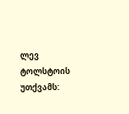ლევ ტოლსტოის უთქვამს: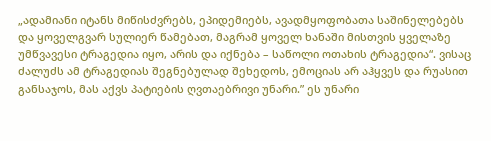„ადამიანი იტანს მიწისძვრებს, ეპიდემიებს, ავადმყოფობათა საშინელებებს და ყოველგვარ სულიერ წამებათ, მაგრამ ყოველ ხანაში მისთვის ყველაზე უმწვავესი ტრაგედია იყო, არის და იქნება – საწოლი ოთახის ტრაგედია“. ვისაც ძალუძს ამ ტრაგედიას შეგნებულად შეხედოს, ემოციას არ აჰყვეს და რუასით განსაჯოს, მას აქვს პატიების ღვთაებრივი უნარი.” ეს უნარი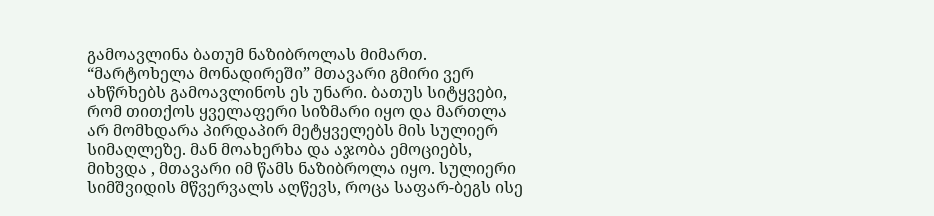გამოავლინა ბათუმ ნაზიბროლას მიმართ. “მარტოხელა მონადირეში” მთავარი გმირი ვერ ახწრხებს გამოავლინოს ეს უნარი. ბათუს სიტყვები, რომ თითქოს ყველაფერი სიზმარი იყო და მართლა არ მომხდარა პირდაპირ მეტყველებს მის სულიერ სიმაღლეზე. მან მოახერხა და აჯობა ემოციებს, მიხვდა , მთავარი იმ წამს ნაზიბროლა იყო. სულიერი სიმშვიდის მწვერვალს აღწევს, როცა საფარ-ბეგს ისე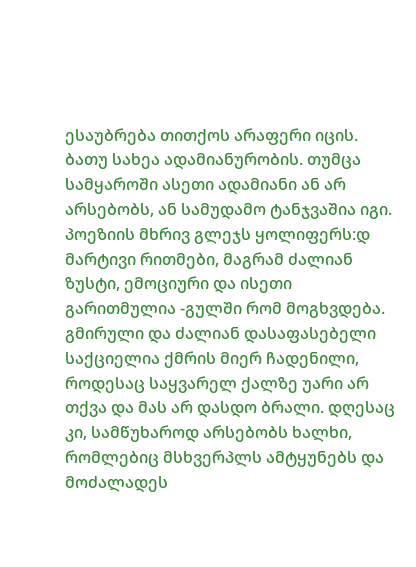ესაუბრება თითქოს არაფერი იცის. ბათუ სახეა ადამიანურობის. თუმცა სამყაროში ასეთი ადამიანი ან არ არსებობს, ან სამუდამო ტანჯვაშია იგი.
პოეზიის მხრივ გლეჯს ყოლიფერს:დ მარტივი რითმები, მაგრამ ძალიან ზუსტი, ემოციური და ისეთი გარითმულია -გულში რომ მოგხვდება.
გმირული და ძალიან დასაფასებელი საქციელია ქმრის მიერ ჩადენილი, როდესაც საყვარელ ქალზე უარი არ თქვა და მას არ დასდო ბრალი. დღესაც კი, სამწუხაროდ არსებობს ხალხი, რომლებიც მსხვერპლს ამტყუნებს და მოძალადეს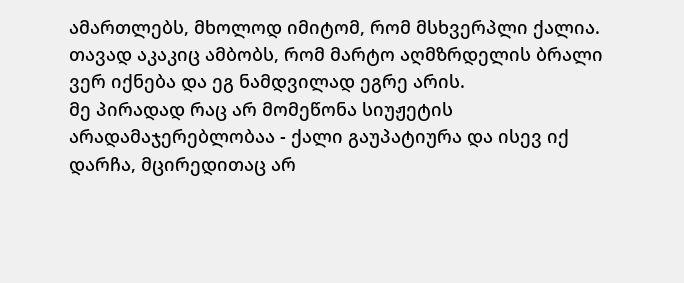ამართლებს, მხოლოდ იმიტომ, რომ მსხვერპლი ქალია.
თავად აკაკიც ამბობს, რომ მარტო აღმზრდელის ბრალი ვერ იქნება და ეგ ნამდვილად ეგრე არის.
მე პირადად რაც არ მომეწონა სიუჟეტის არადამაჯერებლობაა - ქალი გაუპატიურა და ისევ იქ დარჩა, მცირედითაც არ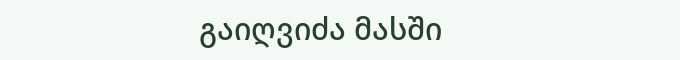გაიღვიძა მასში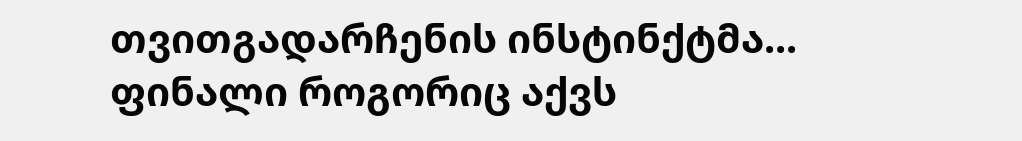თვითგადარჩენის ინსტინქტმა...
ფინალი როგორიც აქვს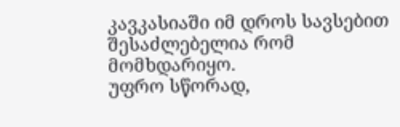კავკასიაში იმ დროს სავსებით შესაძლებელია რომ მომხდარიყო.
უფრო სწორად,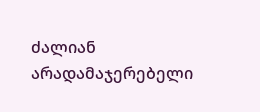ძალიან არადამაჯერებელი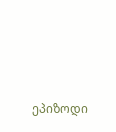ეპიზოდი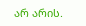არ არის.